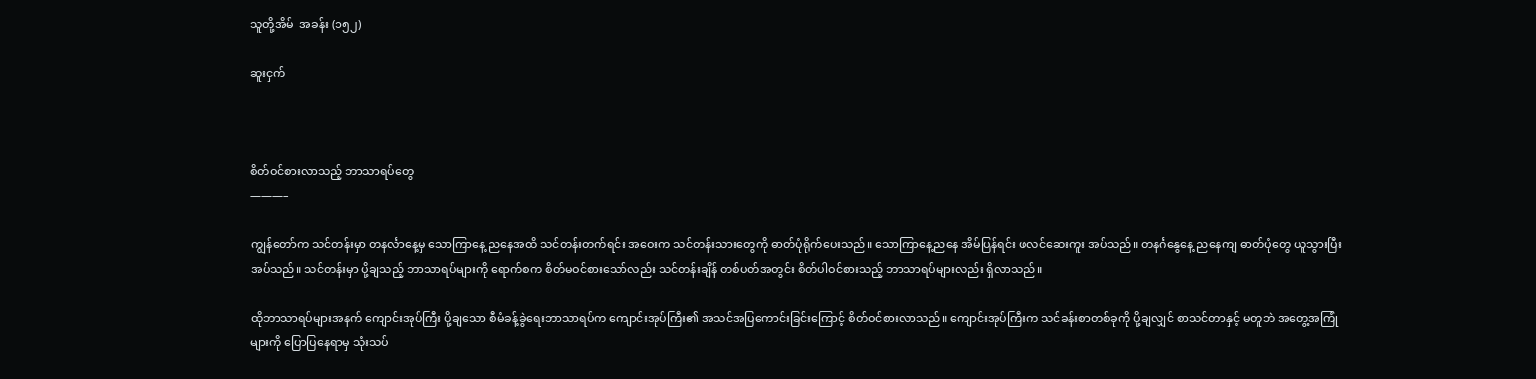သူတို့အိမ်  အခန်း (၁၅၂)

ဆူးငှက်



စိတ်ဝင်စားလာသည့် ဘာသာရပ်တွေ
———–

ကျွန်တော်က သင်တန်းမှာ တနင်္လာနေ့မှ သောကြာနေ့ ညနေအထိ သင်တန်းတက်ရင်း အဝေးက သင်တန်းသားတွေကို ဓာတ်ပုံရိုက်ပေးသည်။ သောကြာနေ့ညနေ အိမ်ပြန်ရင်း ဖလင်ဆေးကူး အပ်သည်။ တနင်္ဂနွေနေ့ ညနေကျ ဓာတ်ပုံတွေ ယူသွားပြီး အပ်သည်။ သင်တန်းမှာ ပို့ချသည့် ဘာသာရပ်များကို ရောက်စက စိတ်မဝင်စားသော်လည်း သင်တန်းချိန် တစ်ပတ်အတွင်း စိတ်ပါဝင်စားသည့် ဘာသာရပ်များလည်း ရှိလာသည်။

ထိုဘာသာရပ်များအနက် ကျောင်းအုပ်ကြီး ပို့ချသော စီမံခန့်ခွဲရေးဘာသာရပ်က ကျောင်းအုပ်ကြီး၏ အသင်အပြကောင်းခြင်းကြောင့် စိတ်ဝင်စားလာသည်။ ကျောင်းအုပ်ကြီးက သင်ခန်းစာတစ်ခုကို ပို့ချလျှင် စာသင်တာနှင့် မတူဘဲ အတွေ့အကြုံများကို ပြောပြနေရာမှ သုံးသပ်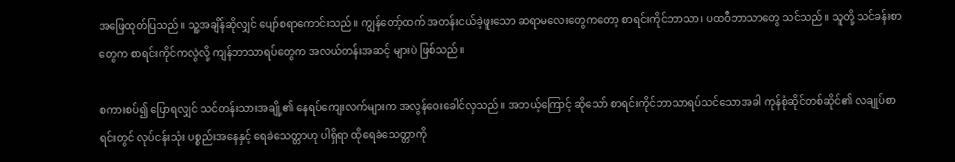အဖြေထုတ်ပြသည်။ သူ့အချိန်ဆိုလျှင် ပျော်စရာကောင်းသည်။ ကျွန်တော့်ထက် အတန်းငယ်ခဲ့ဖူးသော ဆရာမလေးတွေကတော့ စာရင်းကိုင်ဘာသာ၊ ပထဝီဘာသာတွေ သင်သည်။ သူတို့ သင်ခန်းစာတွေက စာရင်းကိုင်ကလွဲလို့ ကျန်ဘာသာရပ်တွေက အလယ်တန်းအဆင့် များပဲ ဖြစ်သည်။

စကားစပ်၍ ပြောရလျှင် သင်တန်းသားအချို့၏ နေရပ်ကျေးလက်များက အလွန်ဝေးခေါင်လှသည်။ အဘယ့်ကြောင့် ဆိုသော် စာရင်းကိုင်ဘာသာရပ်သင်သောအခါ ကုန်စုံဆိုင်တစ်ဆိုင်၏ လချုပ်စာရင်းတွင် လုပ်ငန်းသုံး ပစ္စည်းအနေနှင့် ရေခဲသေတ္တာဟု ပါရှိရာ ထိုရေခဲသေတ္တာကို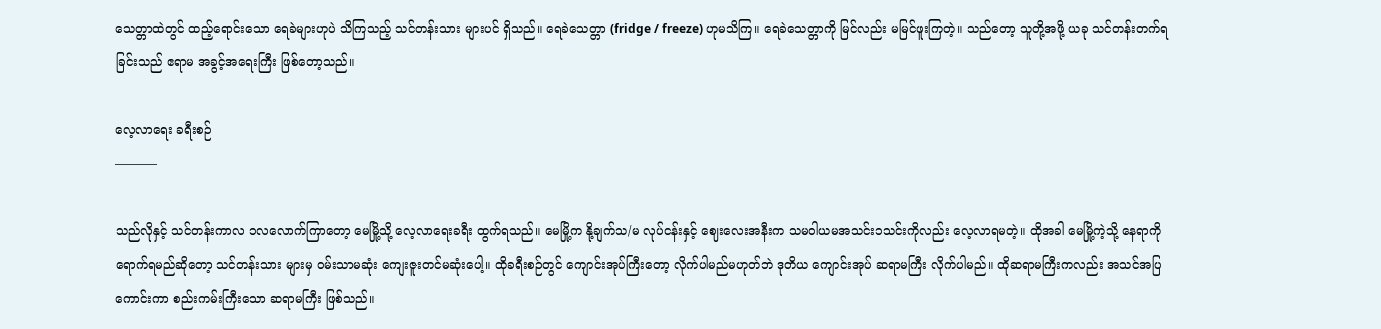သေတ္တာထဲတွင် ထည့်ရောင်းသော ရေခဲများဟုပဲ သိကြသည့် သင်တန်းသား များပင် ရှိသည်။ ရေခဲသေတ္တာ (fridge / freeze) ဟုမသိကြ။ ရေခဲသေတ္တာကို မြင်လည်း မမြင်ဖူးကြတဲ့။ သည်တော့ သူတို့အဖို့ ယခု သင်တန်းတက်ရခြင်းသည် ဧရာမ အခွင့်အရေးကြီး ဖြစ်တော့သည်။

လေ့လာရေး ခရီးစဉ်
———–

သည်လိုနှင့် သင်တန်းကာလ ၁လလောက်ကြာတော့ မေမြို့သို့ လေ့လာရေးခရီး ထွက်ရသည်။ မေမြို့က နို့ချက်သ/မ လုပ်ငန်းနှင့် ဈေးလေးအနီးက သမဝါယမအသင်း၁သင်းကိုလည်း လေ့လာရမတဲ့။ ထိုအခါ မေမြို့ကဲ့သို့ နေရာကို ရောက်ရမည်ဆိုတော့ သင်တန်းသား များမှ ဝမ်းသာမဆုံး ကျေးဇူးတင်မဆုံးပေါ့။ ထိုခရီးစဉ်တွင် ကျောင်းအုပ်ကြီးတော့ လိုက်ပါမည်မဟုတ်ဘဲ ဒုတိယ ကျောင်းအုပ် ဆရာမကြီး လိုက်ပါမည်။ ထိုဆရာမကြီးကလည်း အသင်အပြကောင်းကာ စည်းကမ်းကြီးသော ဆရာမကြီး ဖြစ်သည်။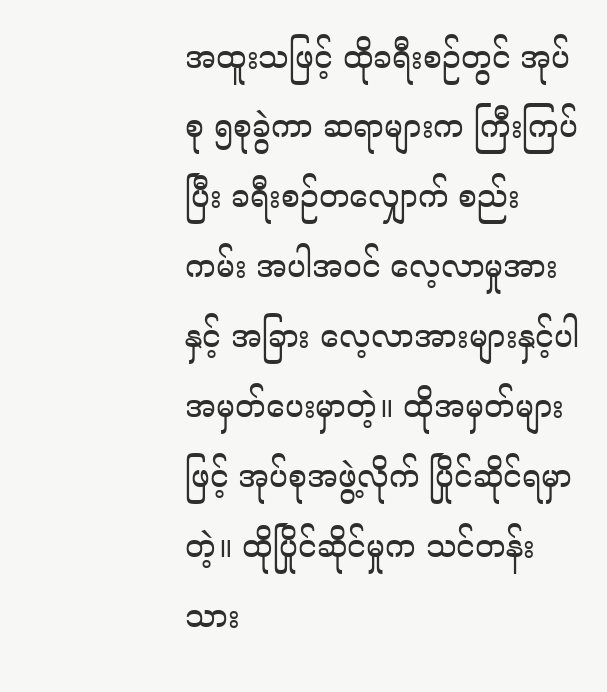အထူးသဖြင့် ထိုခရီးစဉ်တွင် အုပ်စု ၅စုခွဲကာ ဆရာများက ကြီးကြပ်ပြီး ခရီးစဉ်တလျှောက် စည်းကမ်း အပါအဝင် လေ့လာမှုအားနှင့် အခြား လေ့လာအားများနှင့်ပါ အမှတ်ပေးမှာတဲ့။ ထိုအမှတ်များဖြင့် အုပ်စုအဖွဲ့လိုက် ပြိုင်ဆိုင်ရမှာတဲ့။ ထိုပြိုင်ဆိုင်မှုက သင်တန်းသား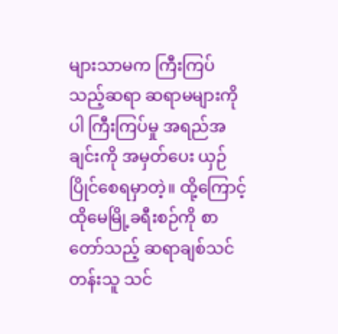များသာမက ကြီးကြပ်သည့်ဆရာ ဆရာမများကိုပါ ကြီးကြပ်မှု အရည်အချင်းကို အမှတ်ပေး ယှဉ်ပြိုင်စေရမှာတဲ့။ ထို့ကြောင့် ထိုမေမြို့ခရီးစဉ်ကို စာတော်သည့် ဆရာချစ်သင်တန်းသူ သင်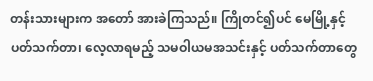တန်းသားများက အတော် အားခဲကြသည်။ ကြိုတင်၍ပင် မေမြို့နှင့် ပတ်သက်တာ၊ လေ့လာရမည့် သမဝါယမအသင်းနှင့် ပတ်သက်တာတွေ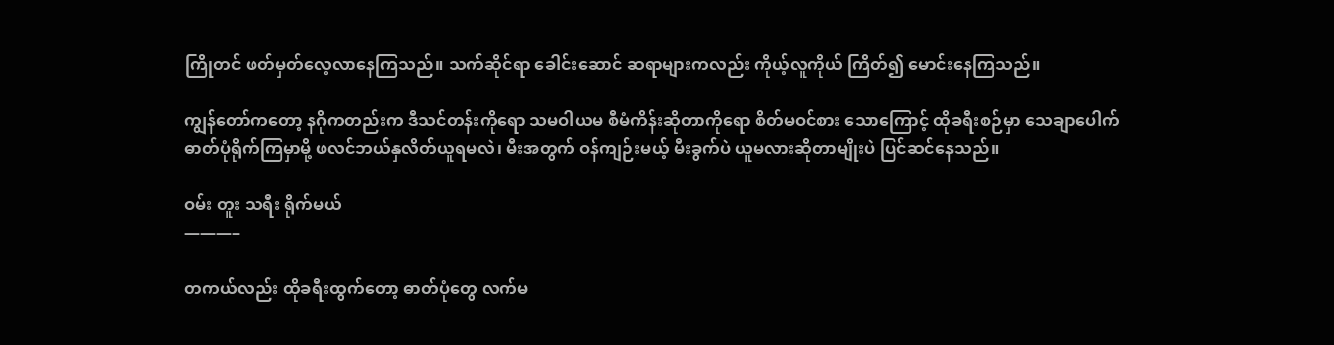ကြိုတင် ဖတ်မှတ်လေ့လာနေကြသည်။ သက်ဆိုင်ရာ ခေါင်းဆောင် ဆရာများကလည်း ကိုယ့်လူကိုယ် ကြိတ်၍ မောင်းနေကြသည်။

ကျွန်တော်ကတော့ နဂိုကတည်းက ဒီသင်တန်းကိုရော သမဝါယမ စီမံကိန်းဆိုတာကိုရော စိတ်မဝင်စား သောကြောင့် ထိုခရီးစဉ်မှာ သေချာပေါက် ဓာတ်ပုံရိုက်ကြမှာမို့ ဖလင်ဘယ်နှလိတ်ယူရမလဲ၊ မီးအတွက် ဝန်ကျဉ်းမယ့် မီးခွက်ပဲ ယူမလားဆိုတာမျိုးပဲ ပြင်ဆင်နေသည်။

ဝမ်း တူး သရီး ရိုက်မယ်
———–

တကယ်လည်း ထိုခရီးထွက်တော့ ဓာတ်ပုံတွေ လက်မ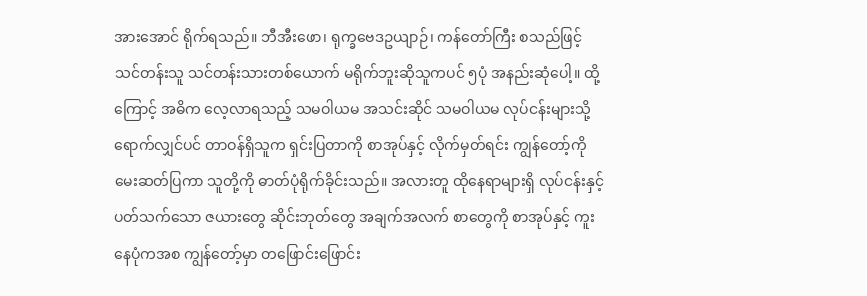အားအောင် ရိုက်ရသည်။ ဘီအီးဖော၊ ရုက္ခဗေဒဥယျာဉ်၊ ကန်တော်ကြီး စသည်ဖြင့် သင်တန်းသူ သင်တန်းသားတစ်ယောက် မရိုက်ဘူးဆိုသူကပင် ၅ပုံ အနည်းဆုံပေါ့။ ထို့ကြောင့် အဓိက လေ့လာရသည့် သမဝါယမ အသင်းဆိုင် သမဝါယမ လုပ်ငန်းများသို့ ရောက်လျှင်ပင် တာဝန်ရှိသူက ရှင်းပြတာကို စာအုပ်နှင့် လိုက်မှတ်ရင်း ကျွန်တော့်ကို မေးဆတ်ပြကာ သူတို့ကို ဓာတ်ပုံရိုက်ခိုင်းသည်။ အလားတူ ထိုနေရာများရှိ လုပ်ငန်းနှင့် ပတ်သက်သော ဇယားတွေ ဆိုင်းဘုတ်တွေ အချက်အလက် စာတွေကို စာအုပ်နှင့် ကူးနေပုံကအစ ကျွန်တော့်မှာ တဖြောင်းဖြောင်း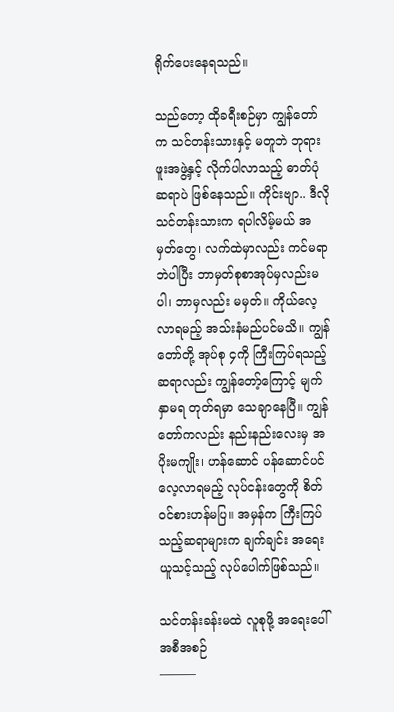ရိုက်ပေးနေရသည်။

သည်တော့ ထိုခရီးစဉ်မှာ ကျွန်တော်က သင်တန်းသားနှင့် မတူဘဲ ဘုရားဖူးအဖွဲ့နှင့် လိုက်ပါလာသည့် ဓာတ်ပုံဆရာပဲ ဖြစ်နေသည်။ ကိုင်းဗျာ.. ဒီလိုသင်တန်းသားက ရပါလိမ့်မယ် အမှတ်တွေ၊ လက်ထဲမှာလည်း ကင်မရာဘဲပါပြီး ဘာမှတ်စုစာအုပ်မှလည်းမပါ၊ ဘာမှလည်း မမှတ်။ ကိုယ်လေ့လာရမည့် အသ်းနံမည်ပင်မသိ။ ကျွန်တော်တို့ အုပ်စု ၄ကို ကြီးကြပ်ရသည့် ဆရာလည်း ကျွန်တော့်ကြောင့် မျက်နှာမရ တုတ်ရမှာ သေချာနေပြီ။ ကျွန်တော်ကလည်း နည်းနည်းလေးမှ အပိုးမကျိုး၊ ဟန်ဆောင် ပန်ဆောင်ပင် လေ့လာရမည့် လုပ်ငန်းတွေကို စိတ်ဝင်စားဟန်မပြ။ အမှန်က ကြီးကြပ်သည့်ဆရာများက ချက်ချင်း အရေးယူသင့်သည့် လုပ်ပေါက်ဖြစ်သည်။

သင်တန်းခန်းမထဲ လူစုဖို့ အရေးပေါ် အစီအစဉ်
———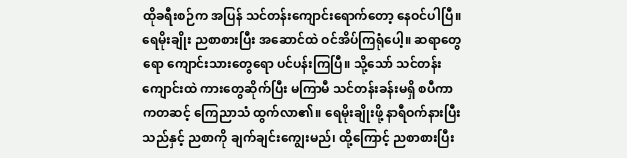ထိုခရီးစဉ်က အပြန် သင်တန်းကျောင်းရောက်တော့ နေဝင်ပါပြီ။ ရေမိုးချိုး ညစာစားပြီး အဆောင်ထဲ ဝင်အိပ်ကြရုံပေါ့။ ဆရာတွေရော ကျောင်းသားတွေရော ပင်ပန်းကြပြီ။ သို့သော် သင်တန်းကျောင်းထဲ ကားတွေဆိုက်ပြီး မကြာမီ သင်တန်းခန်းမရှိ စပီကာကတဆင့် ကြေညာသံ ထွက်လာ၏။ ရေမိုးချိုးဖို့ နာရီဝက်နားပြီးသည်နှင့် ညစာကို ချက်ချင်းကျွေးမည်၊ ထို့ကြောင့် ညစာစားပြီး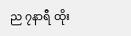ည ၇နာရီ ထိုး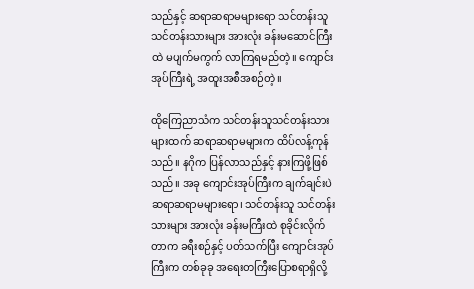သည်နှင့် ဆရာဆရာမများရော သင်တန်းသူသင်တန်းသားများ အားလုံး ခန်းမဆောင်ကြီးထဲ မပျက်မကွက် လာကြရမည်တဲ့။ ကျောင်းအုပ်ကြီးရဲ့ အထူးအစီအစဉ်တဲ့။

ထိုကြေညာသံက သင်တန်းသူသင်တန်းသားများထက် ဆရာဆရာမများက ထိပ်လန့်ကုန်သည်။ နဂိုက ပြန်လာသည်နှင့် နားကြဖို့ဖြစ်သည်။ အခု ကျောင်းအုပ်ကြီးက ချက်ချင်းပဲ ဆရာဆရာမများရော၊ သင်တန်းသူ သင်တန်းသားများ အားလုံး ခန်းမကြီးထဲ စုခိုင်းလိုက်တာက ခရီးစဉ်နှင့် ပတ်သက်ပြီး ကျောင်းအုပ်ကြီးက တစ်ခုခု အရေးတကြီးပြောစရာရှိလို့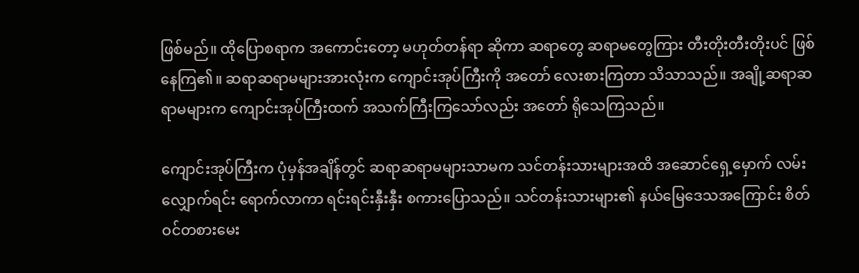ဖြစ်မည်။ ထိုပြောစရာက အကောင်းတော့ မဟုတ်တန်ရာ ဆိုကာ ဆရာတွေ ဆရာမတွေကြား တီးတိုးတီးတိုးပင် ဖြစ်နေကြ၏။ ဆရာဆရာမများအားလုံးက ကျောင်းအုပ်ကြီးကို အတော် လေးစားကြတာ သိသာသည်။ အချို့ဆရာဆရာမများက ကျောင်းအုပ်ကြီးထက် အသက်ကြီးကြသော်လည်း အတော် ရိုသေကြသည်။

ကျောင်းအုပ်ကြီးက ပုံမှန်အချိန်တွင် ဆရာဆရာမများသာမက သင်တန်းသားများအထိ အဆောင်ရှေ့မှောက် လမ်းလျှောက်ရင်း ရောက်လာကာ ရင်းရင်းနှီးနှီး စကားပြောသည်။ သင်တန်းသားများ၏ နယ်မြေဒေသအကြောင်း စိတ်ဝင်တစားမေး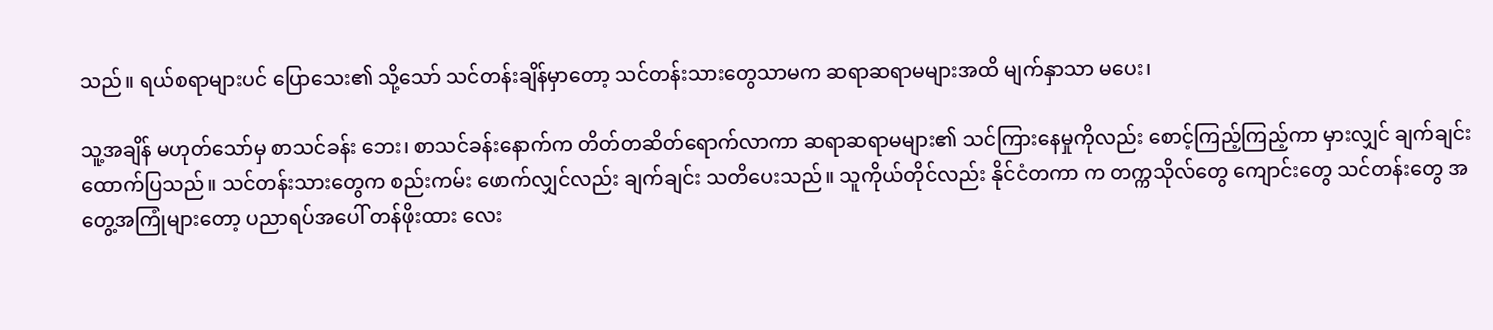သည်။ ရယ်စရာများပင် ပြောသေး၏ သို့သော် သင်တန်းချိန်မှာတော့ သင်တန်းသားတွေသာမက ဆရာဆရာမများအထိ မျက်နှာသာ မပေး၊

သူ့အချိန် မဟုတ်သော်မှ စာသင်ခန်း ဘေး၊ စာသင်ခန်းနောက်က တိတ်တဆိတ်ရောက်လာကာ ဆရာဆရာမများ၏ သင်ကြားနေမှုကိုလည်း စောင့်ကြည့်ကြည့်ကာ မှားလျှင် ချက်ချင်းထောက်ပြသည်။ သင်တန်းသားတွေက စည်းကမ်း ဖောက်လျှင်လည်း ချက်ချင်း သတိပေးသည်။ သူကိုယ်တိုင်လည်း နိုင်ငံတကာ က တက္ကသိုလ်တွေ ကျောင်းတွေ သင်တန်းတွေ အတွေ့အကြုံများတော့ ပညာရပ်အပေါ် တန်ဖိုးထား လေး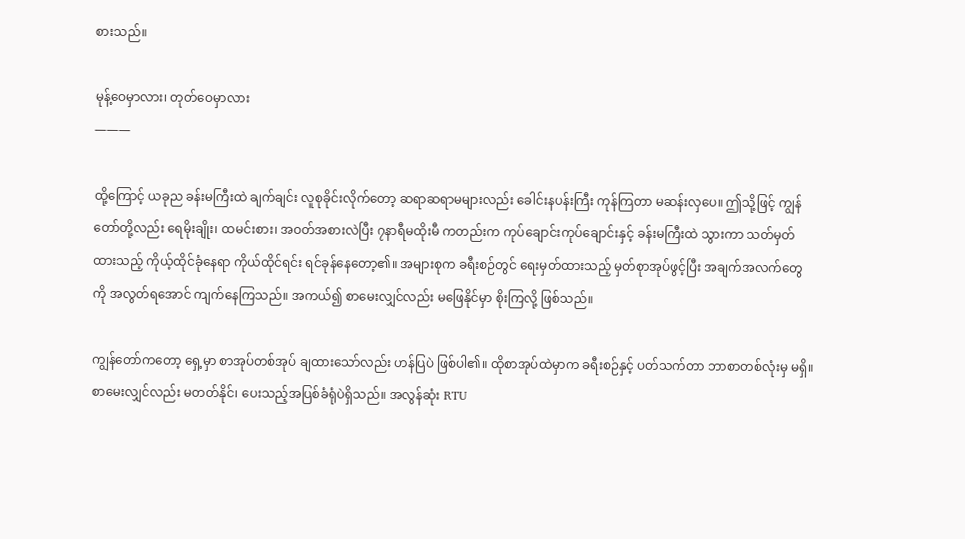စားသည်။

မုန့်ဝေမှာလား၊ တုတ်ဝေမှာလား
———

ထို့ကြောင့် ယခုည ခန်းမကြီးထဲ ချက်ချင်း လူစုခိုင်းလိုက်တော့ ဆရာဆရာမများလည်း ခေါင်းနပန်းကြီး ကုန်ကြတာ မဆန်းလှပေ။ ဤသို့ဖြင့် ကျွန်တော်တို့လည်း ရေမိုးချိုး၊ ထမင်းစား၊ အဝတ်အစားလဲပြီး ၇နာရီမထိုးမီ ကတည်းက ကုပ်ချောင်းကုပ်ချောင်းနှင့် ခန်းမကြီးထဲ သွားကာ သတ်မှတ်ထားသည့် ကိုယ့်ထိုင်ခုံနေရာ ကိုယ်ထိုင်ရင်း ရင်ခုန်နေတော့၏။ အများစုက ခရီးစဉ်တွင် ရေးမှတ်ထားသည့် မှတ်စုာအုပ်ဖွင့်ပြီး အချက်အလက်တွေကို အလွတ်ရအောင် ကျက်နေကြသည်။ အကယ်၍ စာမေးလျှင်လည်း မဖြေနိုင်မှာ စိုးကြလို့ ဖြစ်သည်။

ကျွန်တော်ကတော့ ရှေ့မှာ စာအုပ်တစ်အုပ် ချထားသော်လည်း ဟန်ပြပဲ ဖြစ်ပါ၏။ ထိုစာအုပ်ထဲမှာက ခရီးစဉ်နှင့် ပတ်သက်တာ ဘာစာတစ်လုံးမှ မရှိ။ စာမေးလျှင်လည်း မတတ်နိုင်၊ ပေးသည့်အပြစ်ခံရုံပဲရှိသည်။ အလွန်ဆုံး RTU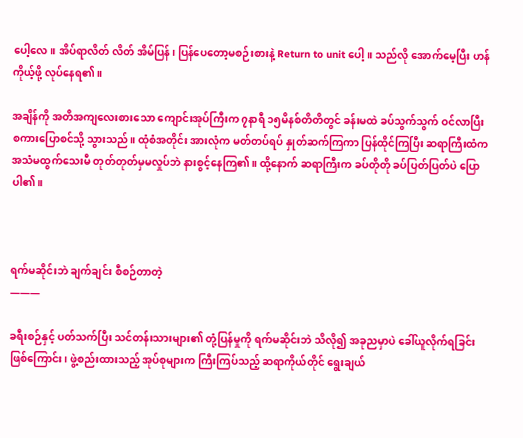ပေါ့လေ။ အိပ်ရာလိတ် လိတ် အိမ်ပြန်၊ ပြန်ပေတော့မစဉ်းစားနဲ့ Return to unit ပေါ့။ သည်လို အောက်မေ့ပြီး ဟန်ကိုယ့်ဖို့ လုပ်နေရ၏။

အချိန်ကို အတိအကျလေးစားသော ကျောင်းအုပ်ကြီးက ၇နာရီ ၁၅မိနစ်တိတိတွင် ခန်းမထဲ ခပ်သွက်သွက် ဝင်လာပြီး စကားပြောစင်သို့ သွားသည်။ ထုံစံအတိုင်း အားလုံက မတ်တပ်ရပ် နှုတ်ဆက်ကြကာ ပြန်ထိုင်ကြပြီး ဆရာကြီးထံက အသံမထွက်သေးမီ တုတ်တုတ်မှမလှုပ်ဘဲ နားစွင့်နေကြ၏။ ထို့နောက် ဆရာကြီးက ခပ်တိုတို ခပ်ပြတ်ပြတ်ပဲ ပြောပါ၏။



ရက်မဆိုင်းဘဲ ချက်ချင်း စီစဉ်တာတဲ့
———

ခရီးစဉ်နှင့် ပတ်သက်ပြီး သင်တန်းသားများ၏ တုံ့ပြန်မှုကို ရက်မဆိုင်းဘဲ သိလို၍ အခုညမှာပဲ ခေါ်ယူလိုက်ရခြင်း ဖြစ်ကြောင်း၊ ဖွဲ့စည်းထားသည့် အုပ်စုများက ကြီးကြပ်သည့် ဆရာကိုယ်တိုင် ရွေးချယ်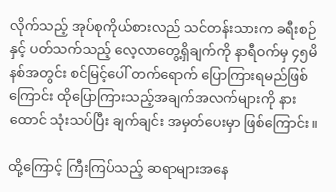လိုက်သည့် အုပ်စုကိုယ်စားလည် သင်တန်းသားက ခရီးစဉ်နှင့် ပတ်သက်သည့် လေ့လာတွေ့ရှိချက်ကို နာရီဝက်မှ ၄၅မိနစ်အတွင်း စင်မြင့်ပေါ် တက်ရောက် ပြောကြားရမည်ဖြစ်ကြောင်း ထိုပြောကြားသည့်အချက်အလက်များကို နားထောင် သုံးသပ်ပြီး ချက်ချင်း အမှတ်ပေးမှာ ဖြစ်ကြောင်း။

ထို့ကြောင့် ကြီးကြပ်သည့် ဆရာများအနေ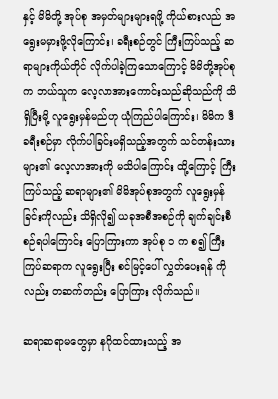နှင့် မိမိတို့ အုပ်စု အမှတ်များများရဖို့ ကိုယ်စားလည် အရွေးမမှားဖို့လိုကြောင်း၊ ခရီးစဉ်တွင် ကြီးကြပ်သည့် ဆရာများကိုယ်တိုင် လိုက်ပါခဲ့ကြသောကြောင့် မိမိတို့အုပ်စုက ဘယ်သူက လေ့လာအားကောင်းသည်ဆိုသည်ကို သိရှိပြီးမို့ လူရွေးမှန်မည်ဟု ယုံကြည်ပါကြောင်း၊ မိမိက ဒီခရီးစဉ်မှာ လိုက်ပါခြင်းမရှိသည့်အတွက် သင်တန်းသားများ၏ လေ့လာအားကို မသိပါကြောင်း ထို့ကြောင့် ကြီးကြပ်သည့် ဆရာများ၏ မိမိအုပ်စုအတွက် လူရွေးမှန်ခြင်းကိုလည်း သိရှိလို၍ ယခုအစီအစဉ်ကို ချက်ချင်းစီစဉ်ရပါကြောင်း ပြောကြားကာ အုပ်စု ၁ က စ၍ ကြီးကြပ်ဆရာက လူရွေးပြီး စင်မြင့်ပေါ် လွှတ်ပေးရန် ကိုလည်း တဆက်တည်း ပြောကြား လိုက်သည်။

ဆရာဆရာမတွေမှာ နဂိုထင်ထားသည့် အ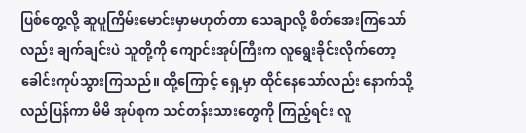ပြစ်တွေ့လို့ ဆူပူကြိမ်းမောင်းမှာမဟုတ်တာ သေချာလို့ စိတ်အေးကြသော်လည်း ချက်ချင်းပဲ သူတို့ကို ကျောင်းအုပ်ကြီးက လူရွေးခိုင်းလိုက်တော့ ခေါင်းကုပ်သွားကြသည်။ ထို့ကြောင့် ရှေ့မှာ ထိုင်နေသော်လည်း နောက်သို့ လည်ပြန်ကာ မိမိ အုပ်စုက သင်တန်းသားတွေကို ကြည့်ရင်း လူ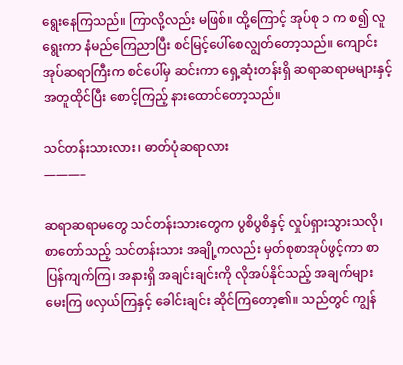ရွေးနေကြသည်။ ကြာလို့လည်း မဖြစ်။ ထို့ကြောင့် အုပ်စု ၁ က စ၍ လူရွေးကာ နံမည်ကြေညာပြီး စင်မြင့်ပေါ်စေလျွတ်တော့သည်။ ကျောင်းအုပ်ဆရာကြီးက စင်ပေါ်မှ ဆင်းကာ ရှေ့ဆုံးတန်းရှိ ဆရာဆရာမများနှင့် အတူထိုင်ပြီး စောင့်ကြည့် နားထောင်တော့သည်။

သင်တန်းသားလား၊ ဓာတ်ပုံဆရာလား
———–

ဆရာဆရာမတွေ သင်တန်းသားတွေက ပွစိပွစိနှင့် လှုပ်ရှားသွားသလို၊ စာတော်သည့် သင်တန်းသား အချို့ကလည်း မှတ်စုစာအုပ်ဖွင့်ကာ စာပြန်ကျက်ကြ၊ အနားရှိ အချင်းချင်းကို လိုအပ်နိုင်သည့် အချက်များ မေးကြ ဖလှယ်ကြနှင့် ခေါင်းချင်း ဆိုင်ကြတော့၏။ သည်တွင် ကျွန်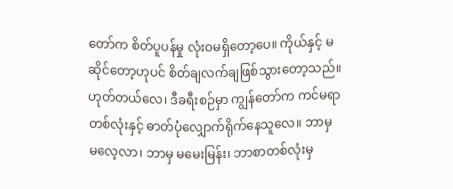တော်က စိတ်ပူပန်မှု လုံးဝမရှိတော့ပေ။ ကိုယ်နှင့် မဆိုင်တော့ဟုပင် စိတ်ချလက်ချဖြစ်သွားတော့သည်။ ဟုတ်တယ်လေ၊ ဒီခရီးစဉ်မှာ ကျွန်တော်က ကင်မရာတစ်လုံးနှင့် ဓာတ်ပုံလျှောက်ရိုက်နေသူလေ။ ဘာမှ မလေ့လာ၊ ဘာမှ မမေးမြန်း၊ ဘာစာတစ်လုံးမှ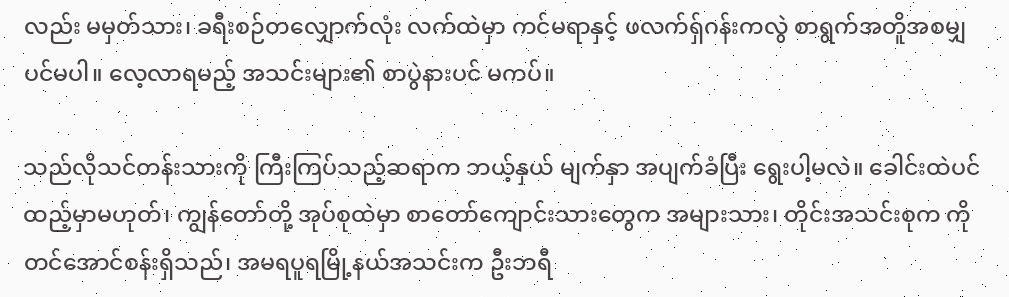လည်း မမှတ်သား၊ ခရီးစဉ်တလျှောက်လုံး လက်ထဲမှာ ကင်မရာနှင့် ဖလက်ရှ်ဂန်းကလွဲ စာရွက်အတိူအစမျှပင်မပါ။ လေ့လာရမည့် အသင်းများ၏ စာပွဲနားပင် မကပ်။

သည်လိုသင်တန်းသားကို ကြီးကြပ်သည့်ဆရာက ဘယ့်နှယ် မျက်နှာ အပျက်ခံပြီး ရွေးပါ့မလဲ။ ခေါင်းထဲပင် ထည့်မှာမဟုတ်၊ ကျွန်တော်တို့ အုပ်စုထဲမှာ စာတော်ကျောင်းသားတွေက အများသား၊ တိုင်းအသင်းစုက ကိုတင်အောင်စန်းရှိသည်၊ အမရပူရမြို့နယ်အသင်းက ဦးဘရီ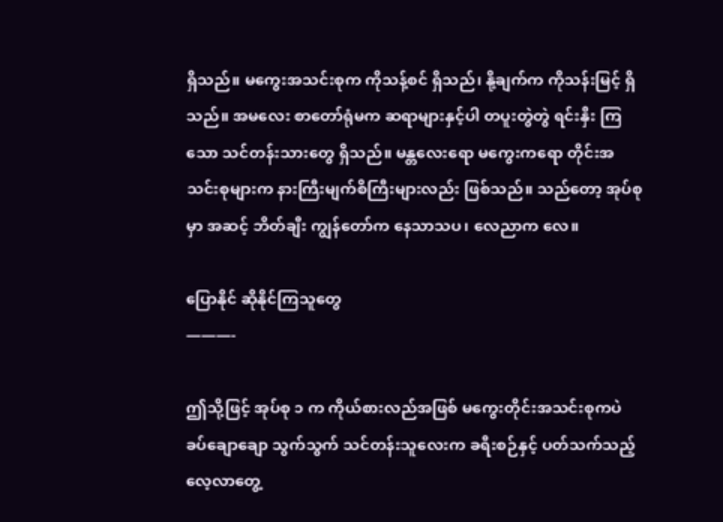ရှိသည်။ မကွေးအသင်းစုက ကိုသန့်စင် ရှိသည်၊ နို့ချက်က ကိုသန်းမြင့် ရှိသည်။ အမလေး စာတော်ရုံမက ဆရာများနှင့်ပါ တပူးတွဲတွဲ ရင်းနှီး ကြသော သင်တန်းသားတွေ ရှိသည်။ မန္တလေးရော မကွေးကရော တိုင်းအသင်းစုများက နားကြီးမျက်စိကြီးများလည်း ဖြစ်သည်။ သည်တော့ အုပ်စုမှာ အဆင့် ဘိတ်ချီး ကျွန်တော်က နေသာသပ၊ လေညာက လေ။

ပြောနိုင် ဆိုနိုင်ကြသူတွေ
———-

ဤသို့ဖြင့် အုပ်စု ၁ က ကိုယ်စားလည်အဖြစ် မကွေးတိုင်းအသင်းစုကပဲ ခပ်ချောချော သွက်သွက် သင်တန်းသူလေးက ခရီးစဉ်နှင့် ပတ်သက်သည့် လေ့လာတွေ့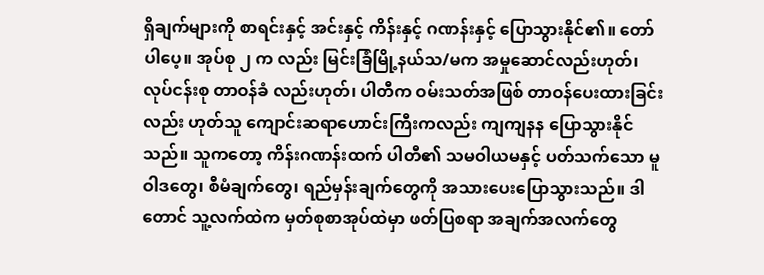ရှိချက်များကို စာရင်းနှင့် အင်းနှင့် ကိန်းနှင့် ဂဏန်းနှင့် ပြောသွားနိုင်၏။ တော်ပါပေ့။ အုပ်စု ၂ က လည်း မြင်းခြံမြို့နယ်သ/မက အမှုဆောင်လည်းဟုတ်၊ လုပ်ငန်းစု တာဝန်ခံ လည်းဟုတ်၊ ပါတီက ဝမ်းသတ်အဖြစ် တာဝန်ပေးထားခြင်းလည်း ဟုတ်သူ ကျောင်းဆရာဟောင်းကြီးကလည်း ကျကျနန ပြောသွားနိုင်သည်။ သူကတော့ ကိန်းဂဏန်းထက် ပါတီ၏ သမဝါယမနှင့် ပတ်သက်သော မူဝါဒတွေ၊ စီမံချက်တွေ၊ ရည်မှန်းချက်တွေကို အသားပေးပြောသွားသည်။ ဒါတောင် သူ့လက်ထဲက မှတ်စုစာအုပ်ထဲမှာ ဖတ်ပြစရာ အချက်အလက်တွေ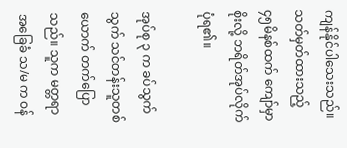ကျန်နိုင်ပါသေးသည်။ သတ်မှတ်ထားသည့် ၄၅မိနစ်ထက် ကျော်မှာစိုးလို့ ဘရိတ်အုပ်လိုက်ပုံရ၏။

အုပ်စု ၃ က ခပ်သွက်သွက် သင်တန်းသူတစ်ယောက် တက်ပြောသည်။ သူက မတ္တရာ အခြေခံ သ/မ က ဝန်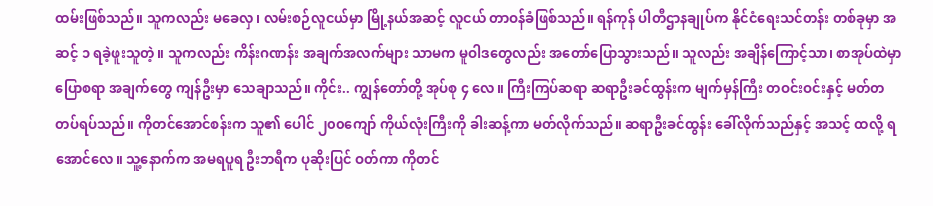ထမ်းဖြစ်သည်။ သူကလည်း မခေလှ၊ လမ်းစဉ်လူငယ်မှာ မြို့နယ်အဆင့် လူငယ် တာဝန်ခံဖြစ်သည်။ ရန်ကုန် ပါတီဌာနချုပ်က နိုင်ငံရေးသင်တန်း တစ်ခုမှာ အဆင့် ၁ ရခဲ့ဖူးသူတဲ့။ သူကလည်း ကိန်းဂဏန်း အချက်အလက်များ သာမက မူဝါဒတွေလည်း အတော်ပြောသွားသည်။ သူလည်း အချိန်ကြောင့်သာ၊ စာအုပ်ထဲမှာ ပြောစရာ အချက်တွေ ကျန်ဦးမှာ သေချာသည်။ ကိုင်း.. ကျွန်တော်တို့ အုပ်စု ၄ လေ။ ကြီးကြပ်ဆရာ ဆရာဦးခင်ထွန်းက မျက်မှန်ကြီး တဝင်းဝင်းနှင့် မတ်တတပ်ရပ်သည်။ ကိုတင်အောင်စန်းက သူ၏ ပေါင် ၂၀၀ကျော် ကိုယ်လုံးကြီးကို ခါးဆန့်ကာ မတ်လိုက်သည်။ ဆရာဦးခင်ထွန်း ခေါ်လိုက်သည်နှင့် အသင့် ထလို့ ရအောင်လေ။ သူ့နောက်က အမရပူရ ဦးဘရီက ပုဆိုးပြင် ဝတ်ကာ ကိုတင်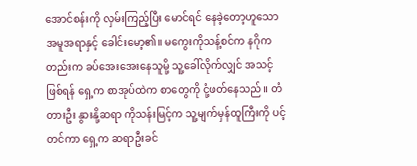အောင်စန်းကို လှမ်းကြည့်ပြီး မောင်ရင် နေခဲ့တော့ဟူသော အမူအရာနှင့် ခေါင်းမော့၏။ မကွေးကိုသန့်စင်က နဂိုကတည်းက ခပ်အေးအေးနေသူမို့ သူ့ခေါ်လိုက်လျှင် အသင့်ဖြစ်ရန် ရှေ့က စာအုပ်ထဲက စာတွေကို ငုံ့ဖတ်နေသည်။ တံတားဦး နွားနို့ဆရာ ကိုသန်းမြင့်က သူ့မျက်မှန်ထူကြီးကို ပင့်တင်ကာ ရှေ့က ဆရာဦးခင်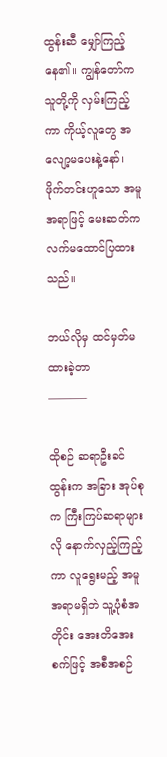ထွန်းဆီ မျှော်ကြည့်နေ၏။ ကျွန်တော်က သူတို့ကို လှမ်းကြည့်ကာ ကိုယ့်လူတွေ အလျော့မပေးနဲ့နော်၊ ဖိုက်တင်းဟူသော အမူအရာဖြင့် မေးဆတ်က လက်မထောင်ပြထားသည်။

ဘယ်လိုမှ ထင်မှတ်မထားခဲ့တာ
———–

ထိုစဉ် ဆရာဦးခင်ထွန်းက အခြား အုပ်စုက ကြီးကြပ်ဆရာများလို နောက်လှည့်ကြည့်ကာ လူရွေးမည့် အမူအရာမရှိဘဲ သူ့ပုံစံအတိုင်း အေးတိအေးစက်ဖြင့် အစီအစဉ်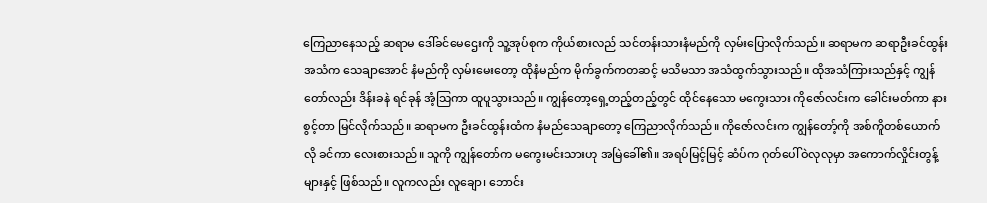ကြေညာနေသည့် ဆရာမ ဒေါ်ခင်မေဌေးကို သူ့အုပ်စုက ကိုယ်စားလည် သင်တန်းသားနံမည်ကို လှမ်းပြောလိုက်သည်။ ဆရာမက ဆရာဦးခင်ထွန်းအသံက သေချာအောင် နံမည်ကို လှမ်းမေးတော့ ထိုနံမည်က မိုက်ခွက်ကတဆင့် မသိမသာ အသံထွက်သွားသည်။ ထိုအသံကြားသည်နှင့် ကျွန်တော်လည်း ဒိန်းခနဲ ရင်ခုန် အံ့သြကာ ထူပူသွားသည်။ ကျွန်တော့ရှေ့တည့်တည့်တွင် ထိုင်နေသော မကွေးသား ကိုဇော်လင်းက ခေါင်းမတ်ကာ နားစွင့်တာ မြင်လိုက်သည်။ ဆရာမက ဦးခင်ထွန်းထံက နံမည်သေချာတော့ ကြေညာလိုက်သည်။ ကိုဇော်လင်းက ကျွန်တော့်ကို အစ်ကိူတစ်ယောက်လို ခင်ကာ လေးစားသည်။ သူကို ကျွန်တော်က မကွေးမင်းသားဟု အမြဲခေါ်၏။ အရပ်မြင့်မြင့် ဆံပ်က ဂုတ်ပေါ်ဝဲလုလုမှာ အကောက်လှိုင်းတွန့်များနှင့် ဖြစ်သည်။ လူကလည်း လူချော၊ ဘောင်း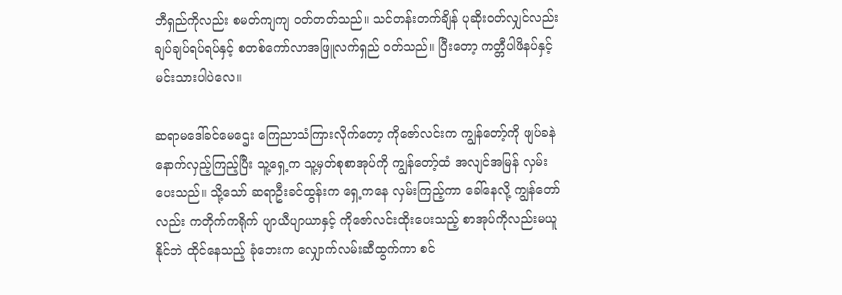ဘီရှည်ကိုလည်း စမတ်ကျကျ ဝတ်တတ်သည်။ သင်တန်းတက်ချိန် ပုဆိုးဝတ်လျှင်လည်း ချပ်ချပ်ရပ်ရပ်နှင့် စတစ်ကော်လာအဖြူလက်ရှည် ဝတ်သည်။ ပြီးတော့ ကတ္တီပါဖိနပ်နှင့် မင်းသားပါပဲလေ။

ဆရာမဒေါ်ခင်မေဌေး ကြေညာသံကြားလိုက်တော့ ကိုဇော်လင်းက ကျွန်တော့်ကို ဖျပ်ခနဲ နောက်လှည့်ကြည့်ပြီး သူ့ရှေ့က သူ့မှတ်စုစာအုပ်ကို ကျွန်တော့်ထံ အလျင်အမြန် လှမ်းပေးသည်။ သို့သော် ဆရာဦးခင်ထွန်းက ရှေ့ကနေ လှမ်းကြည့်ကာ ခေါ်နေလို့ ကျွန်တော်လည်း ကတိုက်ကရိုက် ပျာယီပျာယာနှင့် ကိုဇော်လင်းထိုးပေးသည့် စာအုပ်ကိုလည်းမယူနိုင်ဘဲ ထိုင်နေသည့် ခုံဘေးက လျှောက်လမ်းဆီထွက်ကာ စင်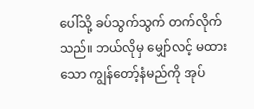ပေါ်သို့ ခပ်သွက်သွက် တက်လိုက်သည်။ ဘယ်လိုမှ မျှော်လင့် မထားသော ကျွန်တော့်နံမည်ကို အုပ်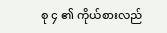စု ၄ ၏ ကိုယ်စားလည်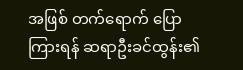အဖြစ် တက်ရောက် ပြောကြားရန် ဆရာဦးခင်ထွန်း၏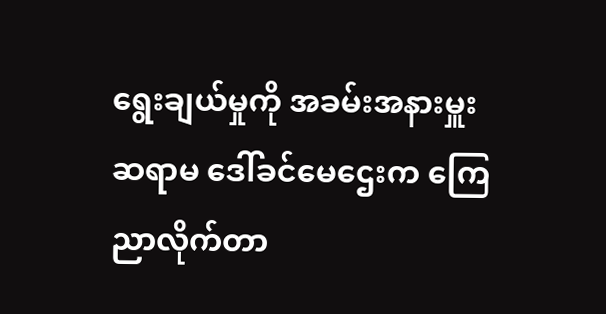ရွေးချယ်မှုကို အခမ်းအနားမှူး ဆရာမ ဒေါ်ခင်မေဌေးက ကြေညာလိုက်တာ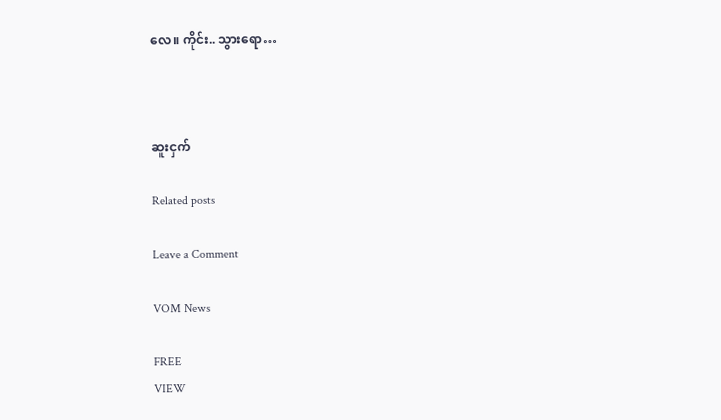လေ။ ကိုင်း.. သွားရော…



ဆူးငှက်

Related posts

Leave a Comment

VOM News

FREE
VIEW